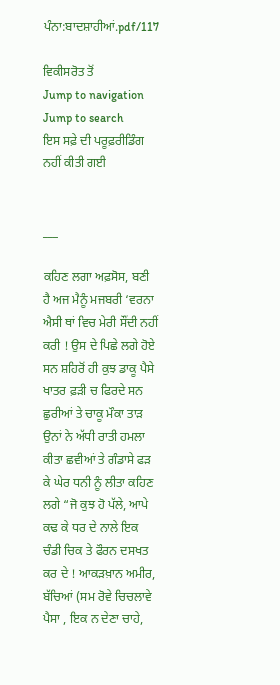ਪੰਨਾ:ਬਾਦਸ਼ਾਹੀਆਂ.pdf/117

ਵਿਕੀਸਰੋਤ ਤੋਂ
Jump to navigation Jump to search
ਇਸ ਸਫ਼ੇ ਦੀ ਪਰੂਫ਼ਰੀਡਿੰਗ ਨਹੀਂ ਕੀਤੀ ਗਈ


___

ਕਹਿਣ ਲਗਾ ਅਫ਼ਸੋਸ, ਬਣੀ ਹੈ ਅਜ ਮੈਨੂੰ ਮਜਬਰੀ ‘ਵਰਨਾ ਐਸੀ ਥਾਂ ਵਿਚ ਮੇਰੀ ਸੌਂਦੀ ਨਹੀਂ ਕਰੀ ! ਉਸ ਦੇ ਪਿਛੇ ਲਗੇ ਹੋਏ ਸਨ ਸ਼ਹਿਰੋਂ ਹੀ ਕੁਝ ਡਾਕੂ ਪੈਸੇ ਖਾਤਰ ਫ਼ੜੀ ਚ ਫਿਰਦੇ ਸਨ ਛੁਰੀਆਂ ਤੇ ਚਾਕੂ ਮੌਕਾ ਤਾੜ ਉਨਾਂ ਨੇ ਅੱਧੀ ਰਾਤੀ ਹਮਲਾ ਕੀਤਾ ਛਵੀਆਂ ਤੇ ਗੰਡਾਸੇ ਫੜ ਕੇ ਘੇਰ ਧਨੀ ਨੂੰ ਲੀਤਾ ਕਹਿਣ ਲਗੇ “ਜੋ ਕੁਝ ਹੋ ਪੱਲੇ, ਆਪੇ ਕਢ ਕੇ ਧਰ ਦੇ ਨਾਲੇ ਇਕ ਚੰਡੀ ਚਿਕ ਤੇ ਫੌਰਨ ਦਸਖਤ ਕਰ ਦੇ ! ਆਕੜਖ਼ਾਨ ਅਮੀਰ, ਬੱਚਿਆਂ (ਸਮ ਰੋਵੇ ਚਿਚਲਾਵੇ ਪੈਸਾ , ਇਕ ਨ ਦੇਣਾ ਚਾਹੇ,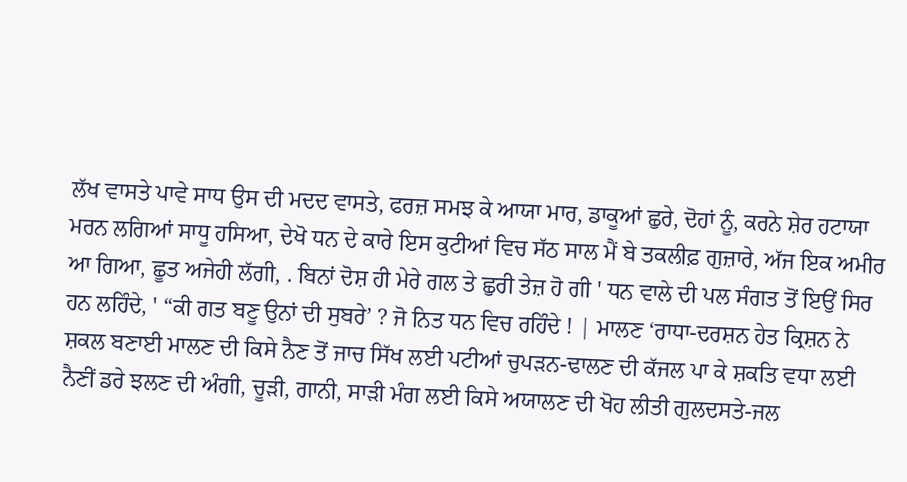ਲੱਖ ਵਾਸਤੇ ਪਾਵੇ ਸਾਧ ਉਸ ਦੀ ਮਦਦ ਵਾਸਤੇ, ਫਰਜ਼ ਸਮਝ ਕੇ ਆਯਾ ਮਾਰ, ਡਾਕੂਆਂ ਛੁਰੇ, ਦੋਹਾਂ ਨੂੰ, ਕਰਨੇ ਸ਼ੇਰ ਹਟਾਯਾ ਮਰਨ ਲਗਿਆਂ ਸਾਧੂ ਹਸਿਆ, ਦੇਖੋ ਧਨ ਦੇ ਕਾਰੇ ਇਸ ਕੁਟੀਆਂ ਵਿਚ ਸੱਠ ਸਾਲ ਮੈਂ ਬੇ ਤਕਲੀਫ਼ ਗੁਜ਼ਾਰੇ, ਅੱਜ ਇਕ ਅਮੀਰ ਆ ਗਿਆ, ਛੂਤ ਅਜੇਹੀ ਲੱਗੀ, . ਬਿਨਾਂ ਦੋਸ਼ ਹੀ ਮੇਰੇ ਗਲ ਤੇ ਛੁਰੀ ਤੇਜ਼ ਹੋ ਗੀ ' ਧਨ ਵਾਲੇ ਦੀ ਪਲ ਸੰਗਤ ਤੋਂ ਇਉਂ ਸਿਰ ਹਨ ਲਹਿੰਦੇ, ' “ਕੀ ਗਤ ਬਣੂ ਉਨਾਂ ਦੀ ਸੁਬਰੇ’ ? ਜੋ ਨਿਤ ਧਨ ਵਿਚ ਰਹਿੰਦੇ ! | ਮਾਲਣ ‘ਰਾਧਾ-ਦਰਸ਼ਨ ਹੇਤ ਕ੍ਰਿਸ਼ਨ ਨੇ ਸ਼ਕਲ ਬਣਾਈ ਮਾਲਣ ਦੀ ਕਿਸੇ ਨੈਣ ਤੋਂ ਜਾਚ ਸਿੱਖ ਲਈ ਪਟੀਆਂ ਚੁਪੜਨ-ਢਾਲਣ ਦੀ ਕੱਜਲ ਪਾ ਕੇ ਸ਼ਕਤਿ ਵਧਾ ਲਈ ਨੈਣੀਂ ਡਰੇ ਝਲਣ ਦੀ ਅੰਗੀ, ਚੂੜੀ, ਗਾਨੀ, ਸਾੜੀ ਮੰਗ ਲਈ ਕਿਸੇ ਅਯਾਲਣ ਦੀ ਖੋਹ ਲੀਤੀ ਗੁਲਦਸਤੇ-ਜਲ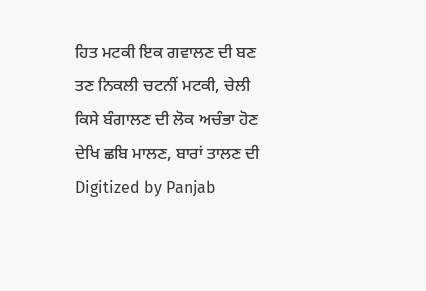ਹਿਤ ਮਟਕੀ ਇਕ ਗਵਾਲਣ ਦੀ ਬਣ ਤਣ ਨਿਕਲੀ ਚਟਨੀਂ ਮਟਕੀ, ਚੇਲੀ ਕਿਸੇ ਬੰਗਾਲਣ ਦੀ ਲੋਕ ਅਚੰਭਾ ਹੋਣ ਦੇਖਿ ਛਬਿ ਮਾਲਣ, ਬਾਰਾਂ ਤਾਲਣ ਦੀ Digitized by Panjab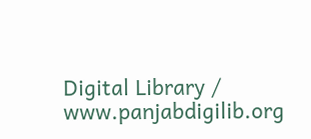Digital Library / www.panjabdigilib.org